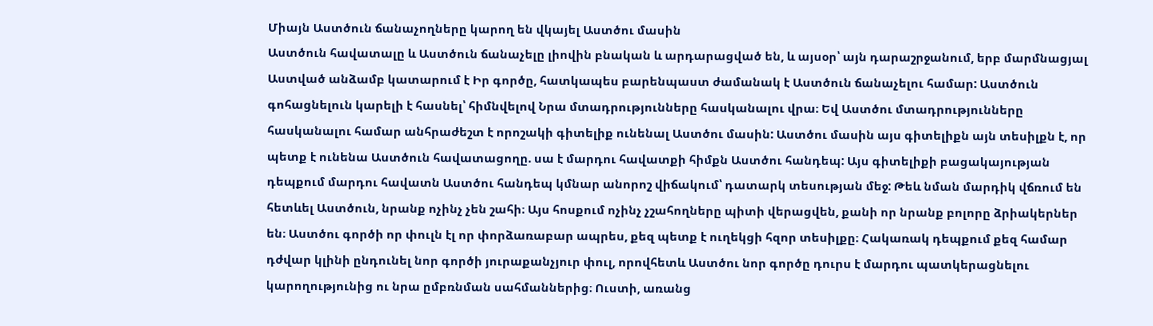Միայն Աստծուն ճանաչողները կարող են վկայել Աստծու մասին
Աստծուն հավատալը և Աստծուն ճանաչելը լիովին բնական և արդարացված են, և այսօր՝ այն դարաշրջանում, երբ մարմնացյալ Աստված անձամբ կատարում է Իր գործը, հատկապես բարենպաստ ժամանակ է Աստծուն ճանաչելու համար: Աստծուն գոհացնելուն կարելի է հասնել՝ հիմնվելով Նրա մտադրությունները հասկանալու վրա։ Եվ Աստծու մտադրությունները հասկանալու համար անհրաժեշտ է որոշակի գիտելիք ունենալ Աստծու մասին: Աստծու մասին այս գիտելիքն այն տեսիլքն է, որ պետք է ունենա Աստծուն հավատացողը. սա է մարդու հավատքի հիմքն Աստծու հանդեպ: Այս գիտելիքի բացակայության դեպքում մարդու հավատն Աստծու հանդեպ կմնար անորոշ վիճակում՝ դատարկ տեսության մեջ: Թեև նման մարդիկ վճռում են հետևել Աստծուն, նրանք ոչինչ չեն շահի։ Այս հոսքում ոչինչ չշահողները պիտի վերացվեն, քանի որ նրանք բոլորը ձրիակերներ են։ Աստծու գործի որ փուլն էլ որ փորձառաբար ապրես, քեզ պետք է ուղեկցի հզոր տեսիլքը։ Հակառակ դեպքում քեզ համար դժվար կլինի ընդունել նոր գործի յուրաքանչյուր փուլ, որովհետև Աստծու նոր գործը դուրս է մարդու պատկերացնելու կարողությունից ու նրա ըմբռնման սահմաններից։ Ուստի, առանց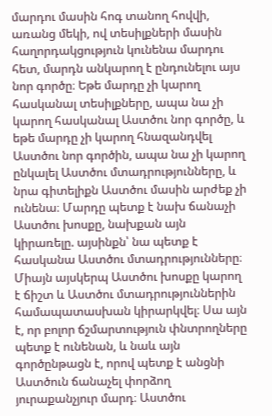մարդու մասին հոգ տանող հովվի, առանց մեկի, ով տեսիլքների մասին հաղորդակցություն կունենա մարդու հետ, մարդն անկարող է ընդունելու այս նոր գործը։ Եթե մարդը չի կարող հասկանալ տեսիլքները, ապա նա չի կարող հասկանալ Աստծու նոր գործը, և եթե մարդը չի կարող հնազանդվել Աստծու նոր գործին, ապա նա չի կարող ընկալել Աստծու մտադրությունները, և նրա գիտելիքն Աստծու մասին արժեք չի ունենա։ Մարդը պետք է նախ ճանաչի Աստծու խոսքը, նախքան այն կիրառելը. այսինքն՝ նա պետք է հասկանա Աստծու մտադրությունները։ Միայն այսկերպ Աստծու խոսքը կարող է ճիշտ և Աստծու մտադրություններին համապատասխան կիրարկվել։ Սա այն է, որ բոլոր ճշմարտություն փնտրողները պետք է ունենան, և նաև այն գործընթացն է, որով պետք է անցնի Աստծուն ճանաչել փորձող յուրաքանչյուր մարդ։ Աստծու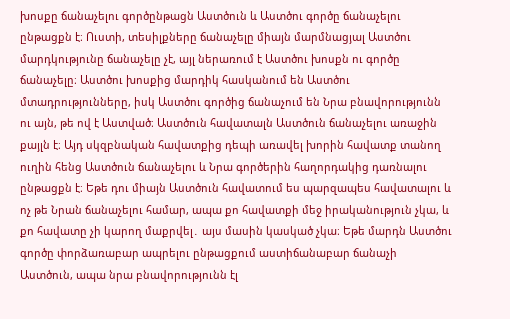խոսքը ճանաչելու գործընթացն Աստծուն և Աստծու գործը ճանաչելու ընթացքն է։ Ուստի, տեսիլքները ճանաչելը միայն մարմնացյալ Աստծու մարդկությունը ճանաչելը չէ, այլ ներառում է Աստծու խոսքն ու գործը ճանաչելը։ Աստծու խոսքից մարդիկ հասկանում են Աստծու մտադրությունները, իսկ Աստծու գործից ճանաչում են Նրա բնավորությունն ու այն, թե ով է Աստված։ Աստծուն հավատալն Աստծուն ճանաչելու առաջին քայլն է։ Այդ սկզբնական հավատքից դեպի առավել խորին հավատք տանող ուղին հենց Աստծուն ճանաչելու և Նրա գործերին հաղորդակից դառնալու ընթացքն է։ Եթե դու միայն Աստծուն հավատում ես պարզապես հավատալու և ոչ թե Նրան ճանաչելու համար, ապա քո հավատքի մեջ իրականություն չկա, և քո հավատը չի կարող մաքրվել․ այս մասին կասկած չկա։ Եթե մարդն Աստծու գործը փորձառաբար ապրելու ընթացքում աստիճանաբար ճանաչի Աստծուն, ապա նրա բնավորությունն էլ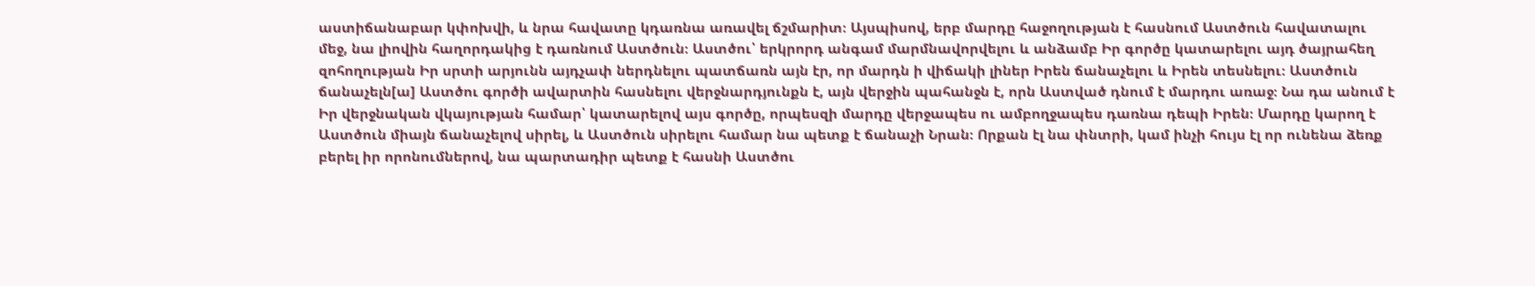աստիճանաբար կփոխվի, և նրա հավատը կդառնա առավել ճշմարիտ։ Այսպիսով, երբ մարդը հաջողության է հասնում Աստծուն հավատալու մեջ, նա լիովին հաղորդակից է դառնում Աստծուն։ Աստծու՝ երկրորդ անգամ մարմնավորվելու և անձամբ Իր գործը կատարելու այդ ծայրահեղ զոհողության Իր սրտի արյունն այդչափ ներդնելու պատճառն այն էր, որ մարդն ի վիճակի լիներ Իրեն ճանաչելու և Իրեն տեսնելու։ Աստծուն ճանաչելն[ա] Աստծու գործի ավարտին հասնելու վերջնարդյունքն է, այն վերջին պահանջն է, որն Աստված դնում է մարդու առաջ։ Նա դա անում է Իր վերջնական վկայության համար՝ կատարելով այս գործը, որպեսզի մարդը վերջապես ու ամբողջապես դառնա դեպի Իրեն։ Մարդը կարող է Աստծուն միայն ճանաչելով սիրել, և Աստծուն սիրելու համար նա պետք է ճանաչի Նրան։ Որքան էլ նա փնտրի, կամ ինչի հույս էլ որ ունենա ձեռք բերել իր որոնումներով, նա պարտադիր պետք է հասնի Աստծու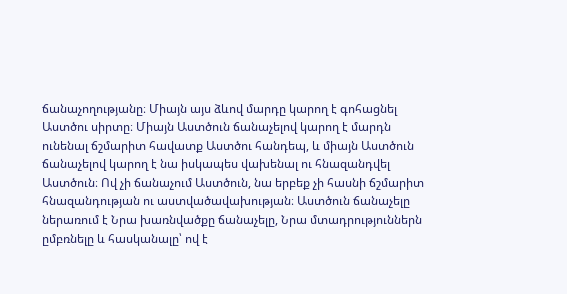ճանաչողությանը։ Միայն այս ձևով մարդը կարող է գոհացնել Աստծու սիրտը։ Միայն Աստծուն ճանաչելով կարող է մարդն ունենալ ճշմարիտ հավատք Աստծու հանդեպ, և միայն Աստծուն ճանաչելով կարող է նա իսկապես վախենալ ու հնազանդվել Աստծուն։ Ով չի ճանաչում Աստծուն, նա երբեք չի հասնի ճշմարիտ հնազանդության ու աստվածավախության։ Աստծուն ճանաչելը ներառում է Նրա խառնվածքը ճանաչելը, Նրա մտադրություններն ըմբռնելը և հասկանալը՝ ով է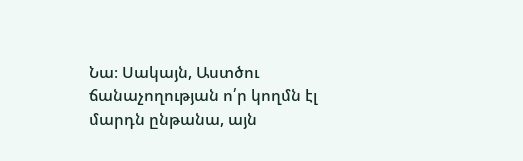Նա։ Սակայն, Աստծու ճանաչողության ո՛ր կողմն էլ մարդն ընթանա, այն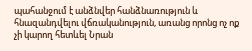պահանջում է անձնվեր հանձնառություն և հնազանդվելու վճռականություն, առանց որոնց ոչ ոք չի կարող հետևել Նրան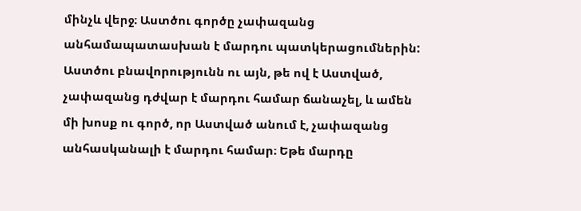մինչև վերջ։ Աստծու գործը չափազանց անհամապատասխան է մարդու պատկերացումներին: Աստծու բնավորությունն ու այն, թե ով է Աստված, չափազանց դժվար է մարդու համար ճանաչել, և ամեն մի խոսք ու գործ, որ Աստված անում է, չափազանց անհասկանալի է մարդու համար։ Եթե մարդը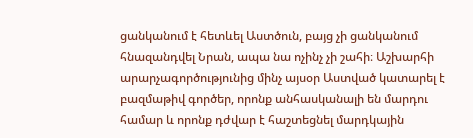ցանկանում է հետևել Աստծուն, բայց չի ցանկանում հնազանդվել Նրան, ապա նա ոչինչ չի շահի։ Աշխարհի արարչագործությունից մինչ այսօր Աստված կատարել է բազմաթիվ գործեր, որոնք անհասկանալի են մարդու համար և որոնք դժվար է հաշտեցնել մարդկային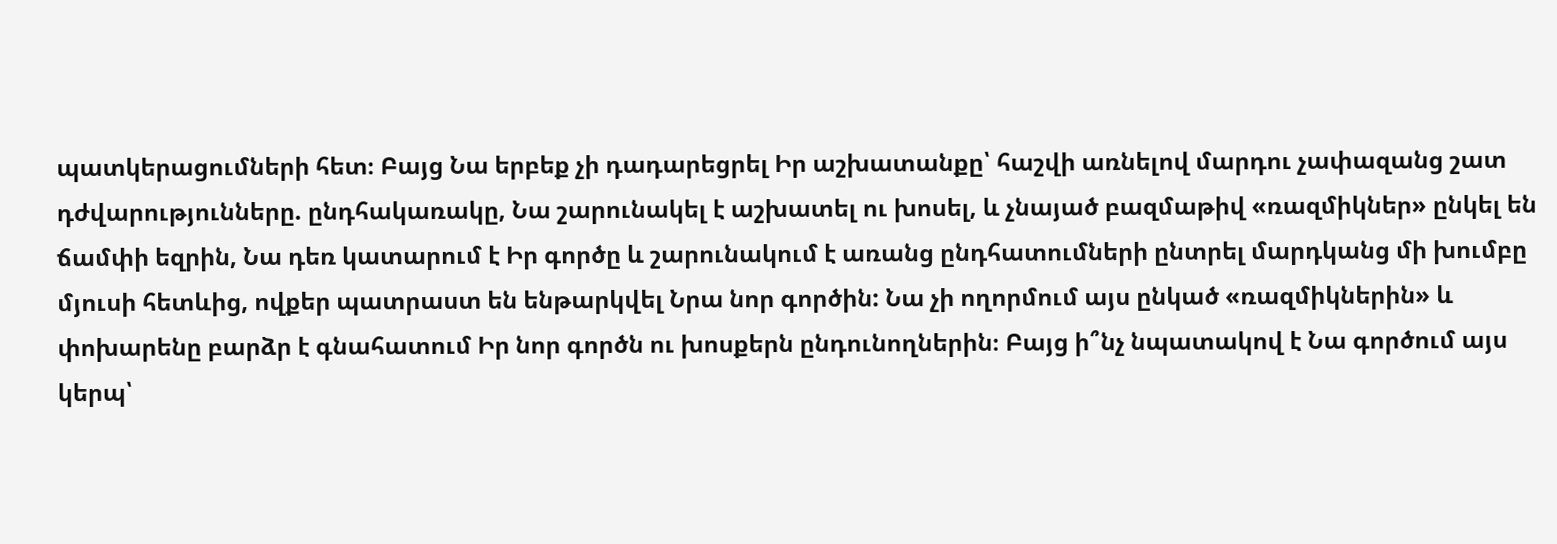պատկերացումների հետ։ Բայց Նա երբեք չի դադարեցրել Իր աշխատանքը՝ հաշվի առնելով մարդու չափազանց շատ դժվարությունները. ընդհակառակը, Նա շարունակել է աշխատել ու խոսել, և չնայած բազմաթիվ «ռազմիկներ» ընկել են ճամփի եզրին, Նա դեռ կատարում է Իր գործը և շարունակում է առանց ընդհատումների ընտրել մարդկանց մի խումբը մյուսի հետևից, ովքեր պատրաստ են ենթարկվել Նրա նոր գործին: Նա չի ողորմում այս ընկած «ռազմիկներին» և փոխարենը բարձր է գնահատում Իր նոր գործն ու խոսքերն ընդունողներին։ Բայց ի՞նչ նպատակով է Նա գործում այս կերպ՝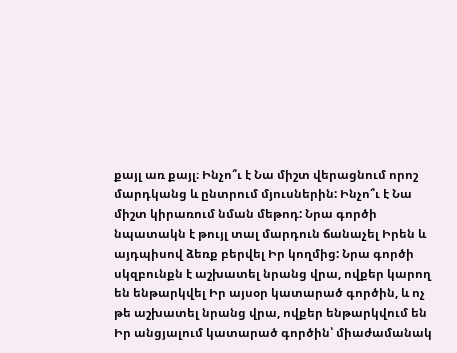քայլ առ քայլ։ Ինչո՞ւ է Նա միշտ վերացնում որոշ մարդկանց և ընտրում մյուսներին: Ինչո՞ւ է Նա միշտ կիրառում նման մեթոդ: Նրա գործի նպատակն է թույլ տալ մարդուն ճանաչել Իրեն և այդպիսով ձեռք բերվել Իր կողմից: Նրա գործի սկզբունքն է աշխատել նրանց վրա, ովքեր կարող են ենթարկվել Իր այսօր կատարած գործին, և ոչ թե աշխատել նրանց վրա, ովքեր ենթարկվում են Իր անցյալում կատարած գործին՝ միաժամանակ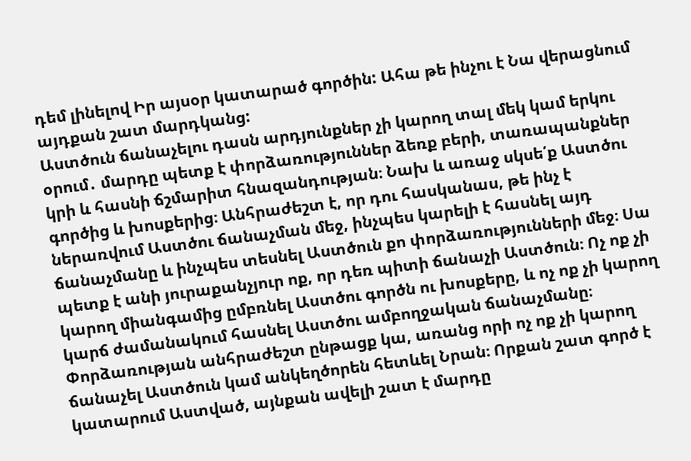դեմ լինելով Իր այսօր կատարած գործին: Ահա թե ինչու է Նա վերացնում այդքան շատ մարդկանց:
Աստծուն ճանաչելու դասն արդյունքներ չի կարող տալ մեկ կամ երկու օրում․ մարդը պետք է փորձառություններ ձեռք բերի, տառապանքներ կրի և հասնի ճշմարիտ հնազանդության։ Նախ և առաջ սկսե՛ք Աստծու գործից և խոսքերից։ Անհրաժեշտ է, որ դու հասկանաս, թե ինչ է ներառվում Աստծու ճանաչման մեջ, ինչպես կարելի է հասնել այդ ճանաչմանը և ինչպես տեսնել Աստծուն քո փորձառությունների մեջ։ Սա պետք է անի յուրաքանչյուր ոք, որ դեռ պիտի ճանաչի Աստծուն։ Ոչ ոք չի կարող միանգամից ըմբռնել Աստծու գործն ու խոսքերը, և ոչ ոք չի կարող կարճ ժամանակում հասնել Աստծու ամբողջական ճանաչմանը։ Փորձառության անհրաժեշտ ընթացք կա, առանց որի ոչ ոք չի կարող ճանաչել Աստծուն կամ անկեղծորեն հետևել Նրան։ Որքան շատ գործ է կատարում Աստված, այնքան ավելի շատ է մարդը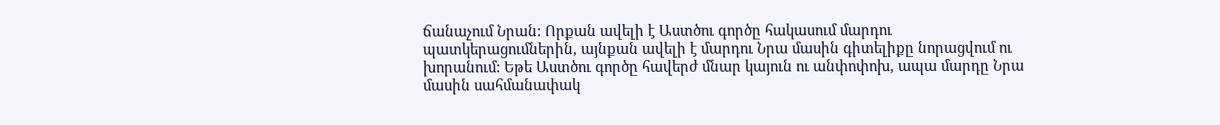ճանաչում Նրան: Որքան ավելի է Աստծու գործը հակասում մարդու պատկերացումներին, այնքան ավելի է մարդու Նրա մասին գիտելիքը նորացվում ու խորանում: Եթե Աստծու գործը հավերժ մնար կայուն ու անփոփոխ, ապա մարդը Նրա մասին սահմանափակ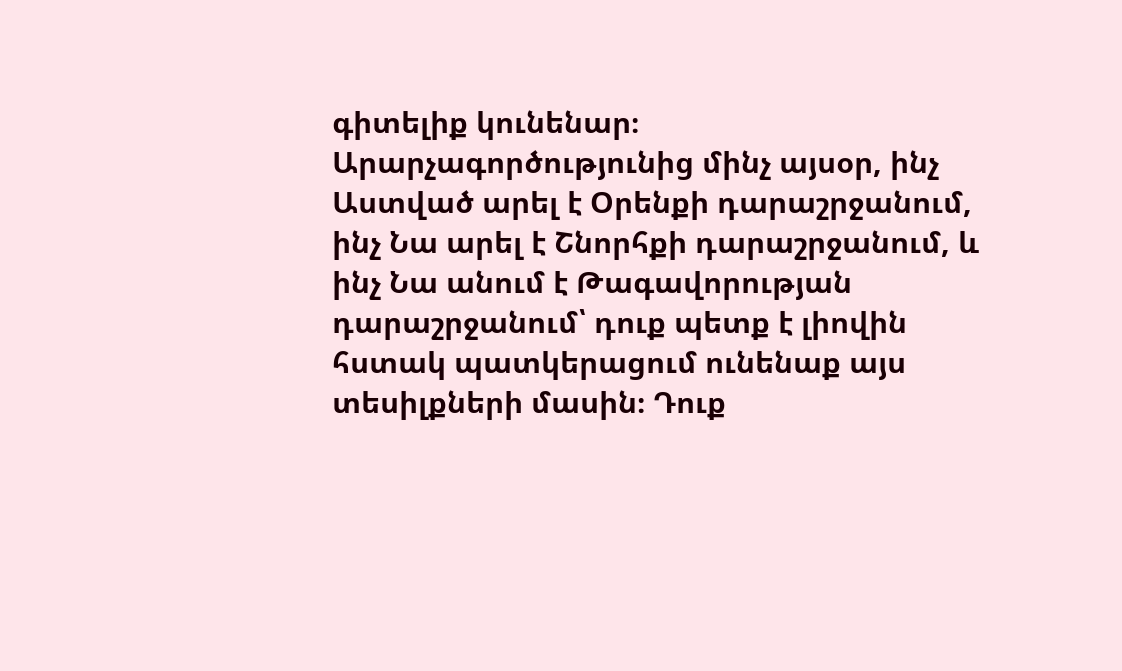գիտելիք կունենար։ Արարչագործությունից մինչ այսօր, ինչ Աստված արել է Օրենքի դարաշրջանում, ինչ Նա արել է Շնորհքի դարաշրջանում, և ինչ Նա անում է Թագավորության դարաշրջանում՝ դուք պետք է լիովին հստակ պատկերացում ունենաք այս տեսիլքների մասին։ Դուք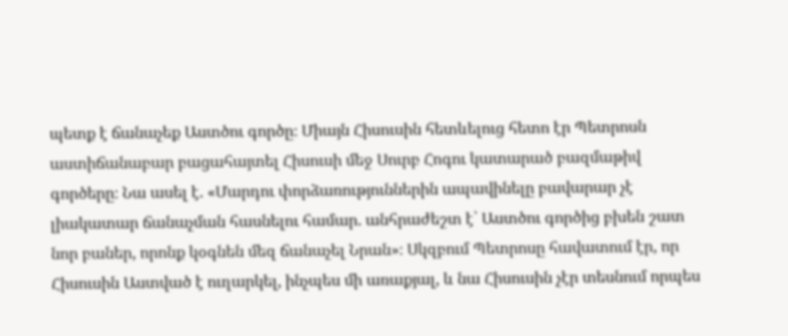պետք է ճանաչեք Աստծու գործը։ Միայն Հիսուսին հետևելուց հետո էր Պետրոսն աստիճանաբար բացահայտել Հիսուսի մեջ Սուրբ Հոգու կատարած բազմաթիվ գործերը։ Նա ասել է. «Մարդու փորձառություններին ապավինելը բավարար չէ լիակատար ճանաչման հասնելու համար. անհրաժեշտ է՝ Աստծու գործից բխեն շատ նոր բաներ, որոնք կօգնեն մեզ ճանաչել Նրան»։ Սկզբում Պետրոսը հավատում էր, որ Հիսուսին Աստված է ուղարկել, ինչպես մի առաքյալ, և նա Հիսուսին չէր տեսնում որպես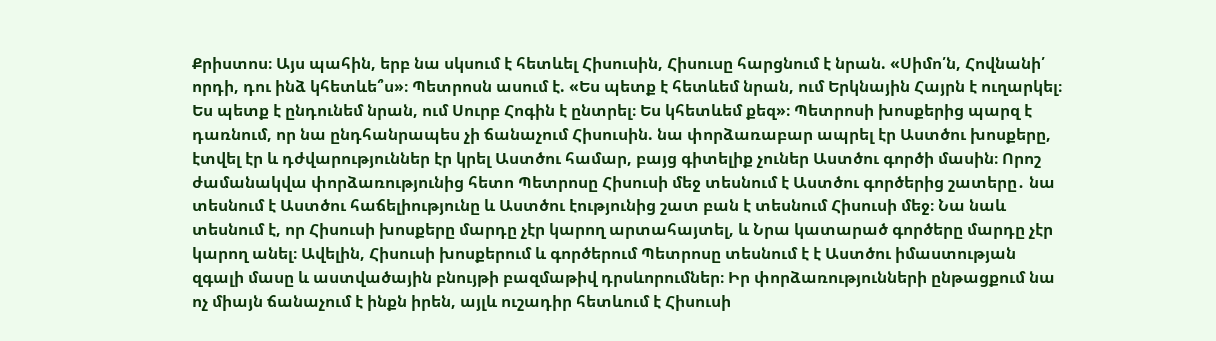Քրիստոս։ Այս պահին, երբ նա սկսում է հետևել Հիսուսին, Հիսուսը հարցնում է նրան. «Սիմո՛ն, Հովնանի՛ որդի, դու ինձ կհետևե՞ս»։ Պետրոսն ասում է. «Ես պետք է հետևեմ նրան, ում Երկնային Հայրն է ուղարկել։ Ես պետք է ընդունեմ նրան, ում Սուրբ Հոգին է ընտրել։ Ես կհետևեմ քեզ»։ Պետրոսի խոսքերից պարզ է դառնում, որ նա ընդհանրապես չի ճանաչում Հիսուսին. նա փորձառաբար ապրել էր Աստծու խոսքերը, էտվել էր և դժվարություններ էր կրել Աստծու համար, բայց գիտելիք չուներ Աստծու գործի մասին։ Որոշ ժամանակվա փորձառությունից հետո Պետրոսը Հիսուսի մեջ տեսնում է Աստծու գործերից շատերը․ նա տեսնում է Աստծու հաճելիությունը և Աստծու էությունից շատ բան է տեսնում Հիսուսի մեջ։ Նա նաև տեսնում է, որ Հիսուսի խոսքերը մարդը չէր կարող արտահայտել, և Նրա կատարած գործերը մարդը չէր կարող անել։ Ավելին, Հիսուսի խոսքերում և գործերում Պետրոսը տեսնում է է Աստծու իմաստության զգալի մասը և աստվածային բնույթի բազմաթիվ դրսևորումներ։ Իր փորձառությունների ընթացքում նա ոչ միայն ճանաչում է ինքն իրեն, այլև ուշադիր հետևում է Հիսուսի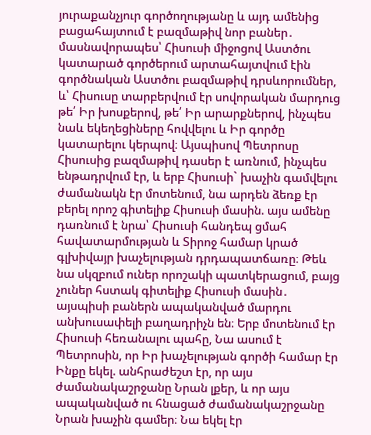յուրաքանչյուր գործողությանը և այդ ամենից բացահայտում է բազմաթիվ նոր բաներ․ մասնավորապես՝ Հիսուսի միջոցով Աստծու կատարած գործերում արտահայտվում էին գործնական Աստծու բազմաթիվ դրսևորումներ, և՝ Հիսուսը տարբերվում էր սովորական մարդուց թե՛ Իր խոսքերով, թե՛ Իր արարքներով, ինչպես նաև եկեղեցիները հովվելու և Իր գործը կատարելու կերպով։ Այսպիսով Պետրոսը Հիսուսից բազմաթիվ դասեր է առնում, ինչպես ենթադրվում էր, և երբ Հիսուսի` խաչին գամվելու ժամանակն էր մոտենում, նա արդեն ձեռք էր բերել որոշ գիտելիք Հիսուսի մասին. այս ամենը դառնում է նրա՝ Հիսուսի հանդեպ ցմահ հավատարմության և Տիրոջ համար կրած գլխիվայր խաչելության դրդապատճառը։ Թեև նա սկզբում ուներ որոշակի պատկերացում, բայց չուներ հստակ գիտելիք Հիսուսի մասին․ այսպիսի բաներն ապականված մարդու անխուսափելի բաղադրիչն են։ Երբ մոտենում էր Հիսուսի հեռանալու պահը, Նա ասում է Պետրոսին, որ Իր խաչելության գործի համար էր Ինքը եկել. անհրաժեշտ էր, որ այս ժամանակաշրջանը Նրան լքեր, և որ այս ապականված ու հնացած ժամանակաշրջանը Նրան խաչին գամեր։ Նա եկել էր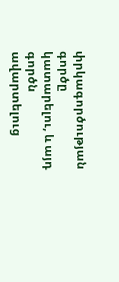փրկագործության գործը կատարելու, և այդ գործն ավարտելուց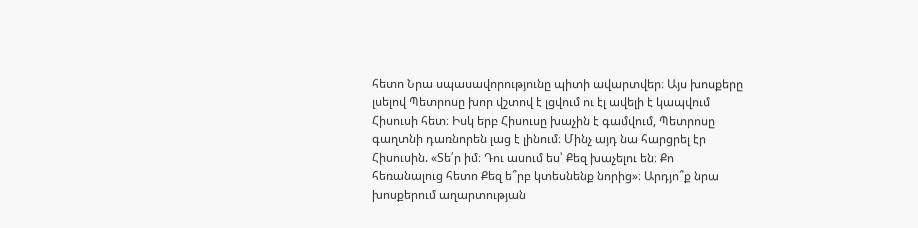հետո Նրա սպասավորությունը պիտի ավարտվեր։ Այս խոսքերը լսելով Պետրոսը խոր վշտով է լցվում ու էլ ավելի է կապվում Հիսուսի հետ։ Իսկ երբ Հիսուսը խաչին է գամվում, Պետրոսը գաղտնի դառնորեն լաց է լինում։ Մինչ այդ նա հարցրել էր Հիսուսին. «Տե՛ր իմ։ Դու ասում ես՝ Քեզ խաչելու են։ Քո հեռանալուց հետո Քեզ ե՞րբ կտեսնենք նորից»։ Արդյո՞ք նրա խոսքերում աղարտության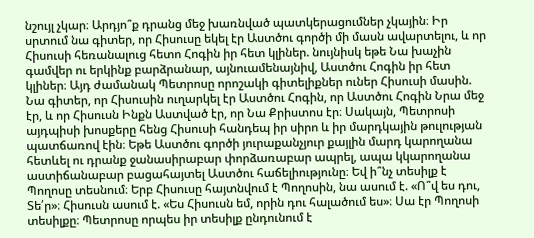նշույլ չկար։ Արդյո՞ք դրանց մեջ խառնված պատկերացումներ չկային։ Իր սրտում նա գիտեր, որ Հիսուսը եկել էր Աստծու գործի մի մասն ավարտելու, և որ Հիսուսի հեռանալուց հետո Հոգին իր հետ կլիներ. նույնիսկ եթե Նա խաչին գամվեր ու երկինք բարձրանար, այնուամենայնիվ, Աստծու Հոգին իր հետ կլիներ։ Այդ ժամանակ Պետրոսը որոշակի գիտելիքներ ուներ Հիսուսի մասին. Նա գիտեր, որ Հիսուսին ուղարկել էր Աստծու Հոգին, որ Աստծու Հոգին Նրա մեջ էր, և որ Հիսուսն Ինքն Աստված էր, որ Նա Քրիստոս էր։ Սակայն, Պետրոսի այդպիսի խոսքերը հենց Հիսուսի հանդեպ իր սիրո և իր մարդկային թուլության պատճառով էին։ Եթե Աստծու գործի յուրաքանչյուր քայլին մարդ կարողանա հետևել ու դրանք ջանասիրաբար փորձառաբար ապրել, ապա կկարողանա աստիճանաբար բացահայտել Աստծու հաճելիությունը։ Եվ ի՞նչ տեսիլք է Պողոսը տեսնում։ Երբ Հիսուսը հայտնվում է Պողոսին, նա ասում է. «Ո՞վ ես դու, Տե՛ր»։ Հիսուսն ասում է. «Ես Հիսուսն եմ, որին դու հալածում ես»։ Սա էր Պողոսի տեսիլքը։ Պետրոսը որպես իր տեսիլք ընդունում է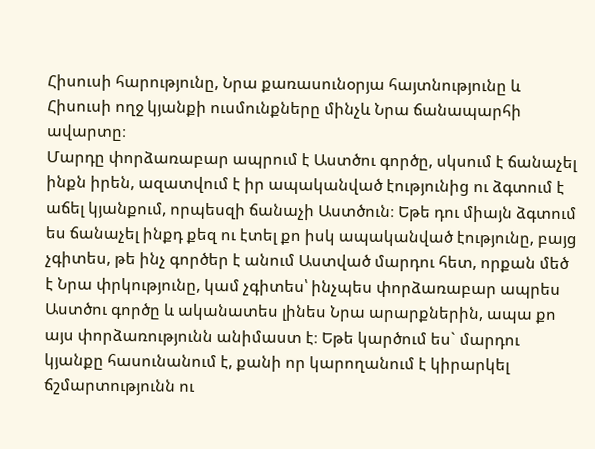Հիսուսի հարությունը, Նրա քառասունօրյա հայտնությունը և Հիսուսի ողջ կյանքի ուսմունքները մինչև Նրա ճանապարհի ավարտը։
Մարդը փորձառաբար ապրում է Աստծու գործը, սկսում է ճանաչել ինքն իրեն, ազատվում է իր ապականված էությունից ու ձգտում է աճել կյանքում, որպեսզի ճանաչի Աստծուն։ Եթե դու միայն ձգտում ես ճանաչել ինքդ քեզ ու էտել քո իսկ ապականված էությունը, բայց չգիտես, թե ինչ գործեր է անում Աստված մարդու հետ, որքան մեծ է Նրա փրկությունը, կամ չգիտես՝ ինչպես փորձառաբար ապրես Աստծու գործը և ականատես լինես Նրա արարքներին, ապա քո այս փորձառությունն անիմաստ է։ Եթե կարծում ես` մարդու կյանքը հասունանում է, քանի որ կարողանում է կիրարկել ճշմարտությունն ու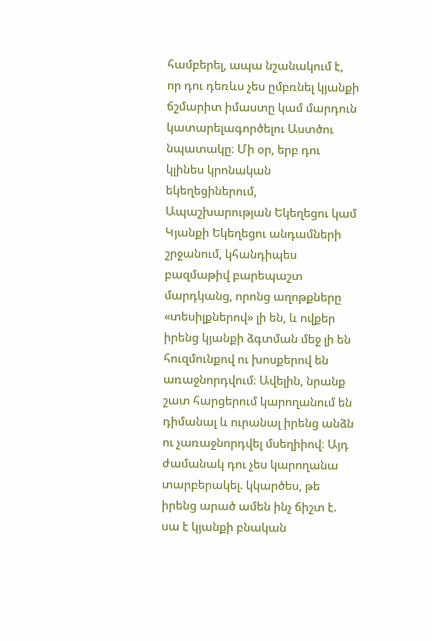համբերել, ապա նշանակում է, որ դու դեռևս չես ըմբռնել կյանքի ճշմարիտ իմաստը կամ մարդուն կատարելագործելու Աստծու նպատակը։ Մի օր, երբ դու կլինես կրոնական եկեղեցիներում, Ապաշխարության Եկեղեցու կամ Կյանքի Եկեղեցու անդամների շրջանում, կհանդիպես բազմաթիվ բարեպաշտ մարդկանց, որոնց աղոթքները «տեսիլքներով» լի են, և ովքեր իրենց կյանքի ձգտման մեջ լի են հուզմունքով ու խոսքերով են առաջնորդվում։ Ավելին, նրանք շատ հարցերում կարողանում են դիմանալ և ուրանալ իրենց անձն ու չառաջնորդվել մսեղիիով։ Այդ ժամանակ դու չես կարողանա տարբերակել. կկարծես, թե իրենց արած ամեն ինչ ճիշտ է. սա է կյանքի բնական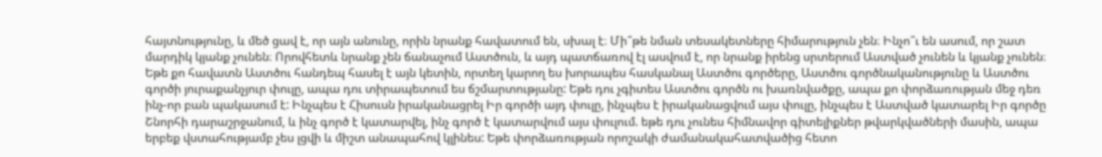հայտնությունը, և մեծ ցավ է, որ այն անունը, որին նրանք հավատում են, սխալ է։ Մի՞թե նման տեսակետները հիմարություն չեն։ Ինչո՞ւ են ասում, որ շատ մարդիկ կյանք չունեն։ Որովհետև նրանք չեն ճանաչում Աստծուն, և այդ պատճառով էլ ասվում է, որ նրանք իրենց սրտերում Աստված չունեն և կյանք չունեն։ Եթե քո հավատն Աստծու հանդեպ հասել է այն կետին, որտեղ կարող ես խորապես հասկանալ Աստծու գործերը, Աստծու գործնականությունը և Աստծու գործի յուրաքանչյուր փուլը, ապա դու տիրապետում ես ճշմարտությանը: Եթե դու չգիտես Աստծու գործն ու խառնվածքը, ապա քո փորձառության մեջ դեռ ինչ-որ բան պակասում է: Ինչպես է Հիսուսն իրականացրել Իր գործի այդ փուլը, ինչպես է իրականացվում այս փուլը, ինչպես է Աստված կատարել Իր գործը Շնորհի դարաշրջանում, և ինչ գործ է կատարվել, ինչ գործ է կատարվում այս փուլում. եթե դու չունես հիմնավոր գիտելիքներ թվարկվածների մասին, ապա երբեք վստահությամբ չես լցվի և միշտ անապահով կլինես: Եթե փորձառության որոշակի ժամանակահատվածից հետո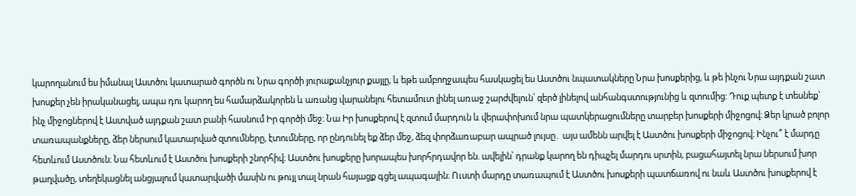կարողանում ես իմանալ Աստծու կատարած գործն ու Նրա գործի յուրաքանչյուր քայլը, և եթե ամբողջապես հասկացել ես Աստծու նպատակները Նրա խոսքերից, և թե ինչու Նրա այդքան շատ խոսքեր չեն իրականացել, ապա դու կարող ես համարձակորեն և առանց վարանելու հետամուտ լինել առաջ շարժվելուն՝ զերծ լինելով անհանգստությունից և զտումից: Դուք պետք է տեսնեք` ինչ միջոցներով է Աստված այդքան շատ բանի հասնում Իր գործի մեջ։ Նա Իր խոսքերով է զտում մարդուն և վերափոխում նրա պատկերացումները տարբեր խոսքերի միջոցով։ Ձեր կրած բոլոր տառապանքները, ձեր ներսում կատարված զտումները, էտումները, որ ընդունել եք ձեր մեջ, ձեզ փորձառաբար ապրած լույսը․ այս ամենն արվել է Աստծու խոսքերի միջոցով։ Ինչու՞ է մարդը հետևում Աստծուն։ Նա հետևում է Աստծու խոսքերի շնորհիվ։ Աստծու խոսքերը խորապես խորհրդավոր են. ավելին՝ դրանք կարող են դիպչել մարդու սրտին, բացահայտել նրա ներսում խոր թաղվածը, տեղեկացնել անցյալում կատարվածի մասին ու թույլ տալ նրան հայացք գցել ապագային։ Ուստի մարդը տառապում է Աստծու խոսքերի պատճառով ու նաև Աստծու խոսքերով է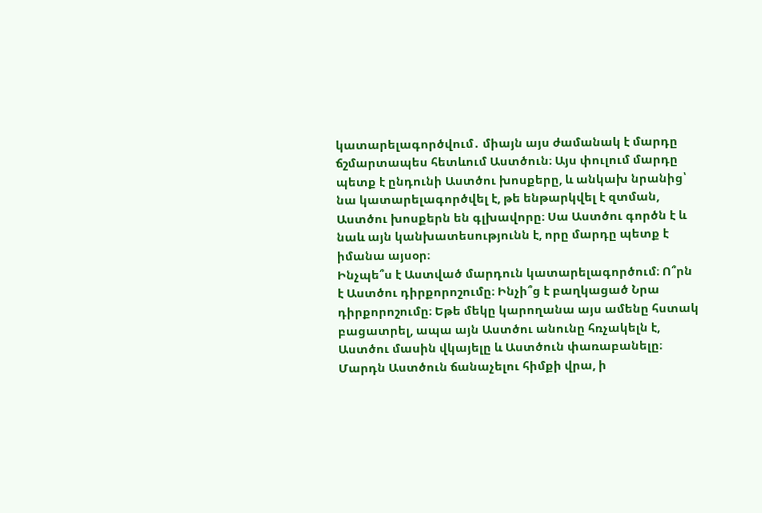կատարելագործվում․ միայն այս ժամանակ է մարդը ճշմարտապես հետևում Աստծուն։ Այս փուլում մարդը պետք է ընդունի Աստծու խոսքերը, և անկախ նրանից՝ նա կատարելագործվել է, թե ենթարկվել է զտման, Աստծու խոսքերն են գլխավորը։ Սա Աստծու գործն է և նաև այն կանխատեսությունն է, որը մարդը պետք է իմանա այսօր։
Ինչպե՞ս է Աստված մարդուն կատարելագործում։ Ո՞րն է Աստծու դիրքորոշումը։ Ինչի՞ց է բաղկացած Նրա դիրքորոշումը։ Եթե մեկը կարողանա այս ամենը հստակ բացատրել, ապա այն Աստծու անունը հռչակելն է, Աստծու մասին վկայելը և Աստծուն փառաբանելը։ Մարդն Աստծուն ճանաչելու հիմքի վրա, ի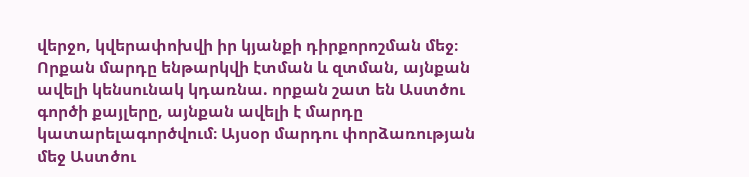վերջո, կվերափոխվի իր կյանքի դիրքորոշման մեջ։ Որքան մարդը ենթարկվի էտման և զտման, այնքան ավելի կենսունակ կդառնա. որքան շատ են Աստծու գործի քայլերը, այնքան ավելի է մարդը կատարելագործվում։ Այսօր մարդու փորձառության մեջ Աստծու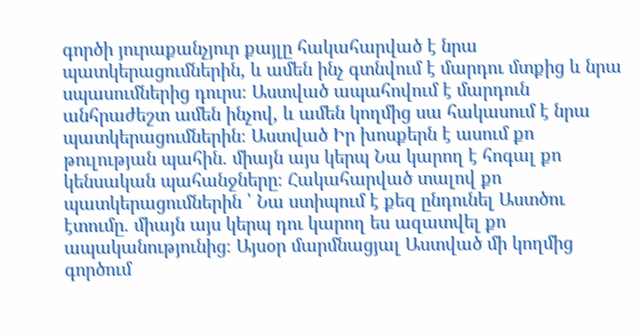գործի յուրաքանչյուր քայլը հակահարված է նրա պատկերացումներին, և ամեն ինչ գտնվում է մարդու մտքից և նրա սպասումներից դուրս։ Աստված ապահովում է մարդուն անհրաժեշտ ամեն ինչով, և ամեն կողմից սա հակասում է նրա պատկերացումներին։ Աստված Իր խոսքերն է ասում քո թուլության պահին. միայն այս կերպ Նա կարող է հոգալ քո կենսական պահանջները։ Հակահարված տալով քո պատկերացումներին ՝ Նա ստիպում է քեզ ընդունել Աստծու էտումը. միայն այս կերպ դու կարող ես ազատվել քո ապականությունից։ Այսօր մարմնացյալ Աստված մի կողմից գործում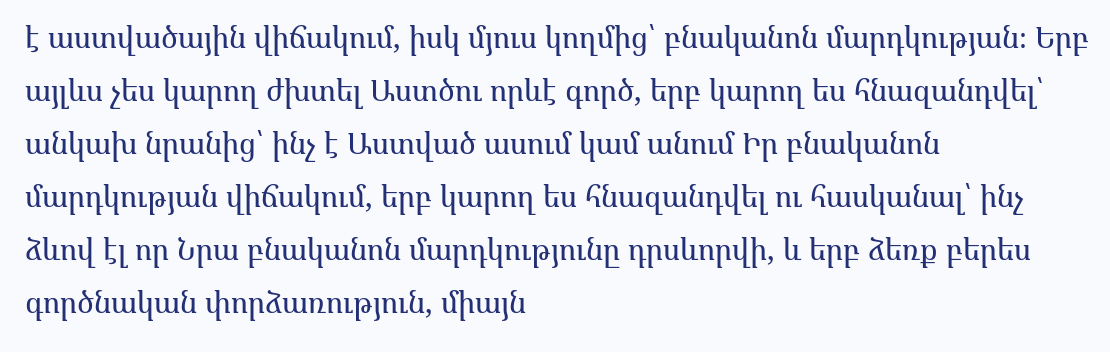է աստվածային վիճակում, իսկ մյուս կողմից՝ բնականոն մարդկության։ Երբ այլևս չես կարող ժխտել Աստծու որևէ գործ, երբ կարող ես հնազանդվել՝ անկախ նրանից՝ ինչ է Աստված ասում կամ անում Իր բնականոն մարդկության վիճակում, երբ կարող ես հնազանդվել ու հասկանալ՝ ինչ ձևով էլ որ Նրա բնականոն մարդկությունը դրսևորվի, և երբ ձեռք բերես գործնական փորձառություն, միայն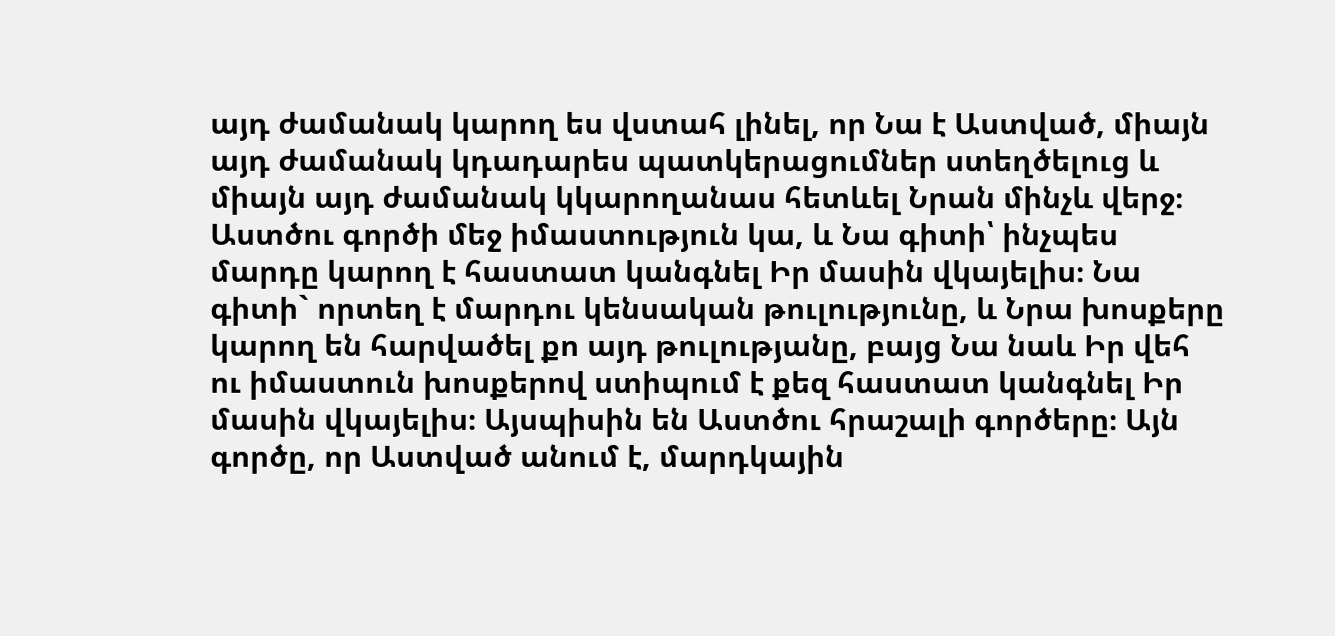այդ ժամանակ կարող ես վստահ լինել, որ Նա է Աստված, միայն այդ ժամանակ կդադարես պատկերացումներ ստեղծելուց և միայն այդ ժամանակ կկարողանաս հետևել Նրան մինչև վերջ։ Աստծու գործի մեջ իմաստություն կա, և Նա գիտի՝ ինչպես մարդը կարող է հաստատ կանգնել Իր մասին վկայելիս։ Նա գիտի` որտեղ է մարդու կենսական թուլությունը, և Նրա խոսքերը կարող են հարվածել քո այդ թուլությանը, բայց Նա նաև Իր վեհ ու իմաստուն խոսքերով ստիպում է քեզ հաստատ կանգնել Իր մասին վկայելիս։ Այսպիսին են Աստծու հրաշալի գործերը։ Այն գործը, որ Աստված անում է, մարդկային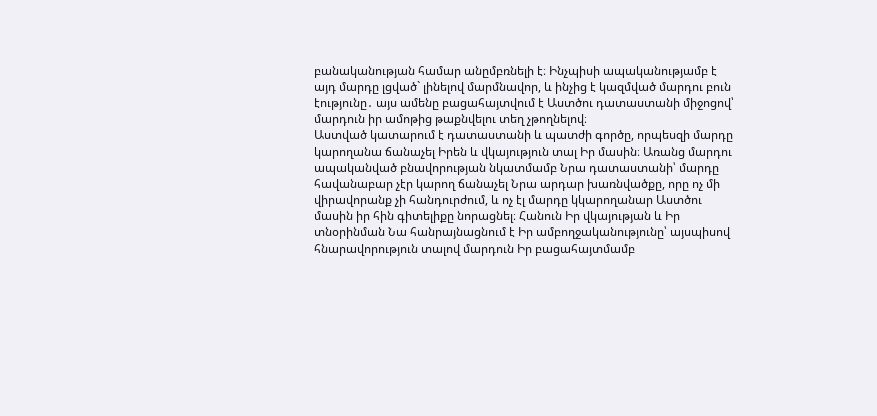բանականության համար անըմբռնելի է։ Ինչպիսի ապականությամբ է այդ մարդը լցված` լինելով մարմնավոր, և ինչից է կազմված մարդու բուն էությունը․ այս ամենը բացահայտվում է Աստծու դատաստանի միջոցով՝ մարդուն իր ամոթից թաքնվելու տեղ չթողնելով։
Աստված կատարում է դատաստանի և պատժի գործը, որպեսզի մարդը կարողանա ճանաչել Իրեն և վկայություն տալ Իր մասին։ Առանց մարդու ապականված բնավորության նկատմամբ Նրա դատաստանի՝ մարդը հավանաբար չէր կարող ճանաչել Նրա արդար խառնվածքը, որը ոչ մի վիրավորանք չի հանդուրժում, և ոչ էլ մարդը կկարողանար Աստծու մասին իր հին գիտելիքը նորացնել։ Հանուն Իր վկայության և Իր տնօրինման Նա հանրայնացնում է Իր ամբողջականությունը՝ այսպիսով հնարավորություն տալով մարդուն Իր բացահայտմամբ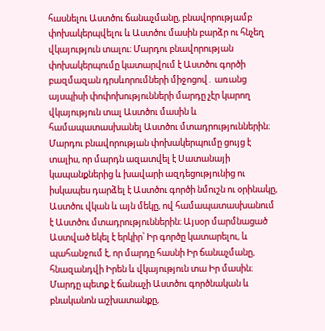հասնելու Աստծու ճանաչմանը, բնավորությամբ փոխակերպվելու և Աստծու մասին բարձր ու հնչեղ վկայություն տալու։ Մարդու բնավորության փոխակերպումը կատարվում է Աստծու գործի բազմազան դրսևորումների միջոցով․ առանց այսպիսի փոփոխությունների մարդը չէր կարող վկայություն տալ Աստծու մասին և համապատասխանել Աստծու մտադրություններին։ Մարդու բնավորության փոխակերպումը ցույց է տալիս, որ մարդն ազատվել է Սատանայի կապանքներից և խավարի ազդեցությունից ու իսկապես դարձել է Աստծու գործի նմուշն ու օրինակը, Աստծու վկան և այն մեկը, ով համապատասխանում է Աստծու մտադրություններին։ Այսօր մարմնացած Աստված եկել է երկիր՝ Իր գործը կատարելու, և պահանջում է, որ մարդը հասնի Իր ճանաչմանը, հնազանդվի Իրեն և վկայություն տա Իր մասին։ Մարդը պետք է ճանաչի Աստծու գործնական և բնականոն աշխատանքը,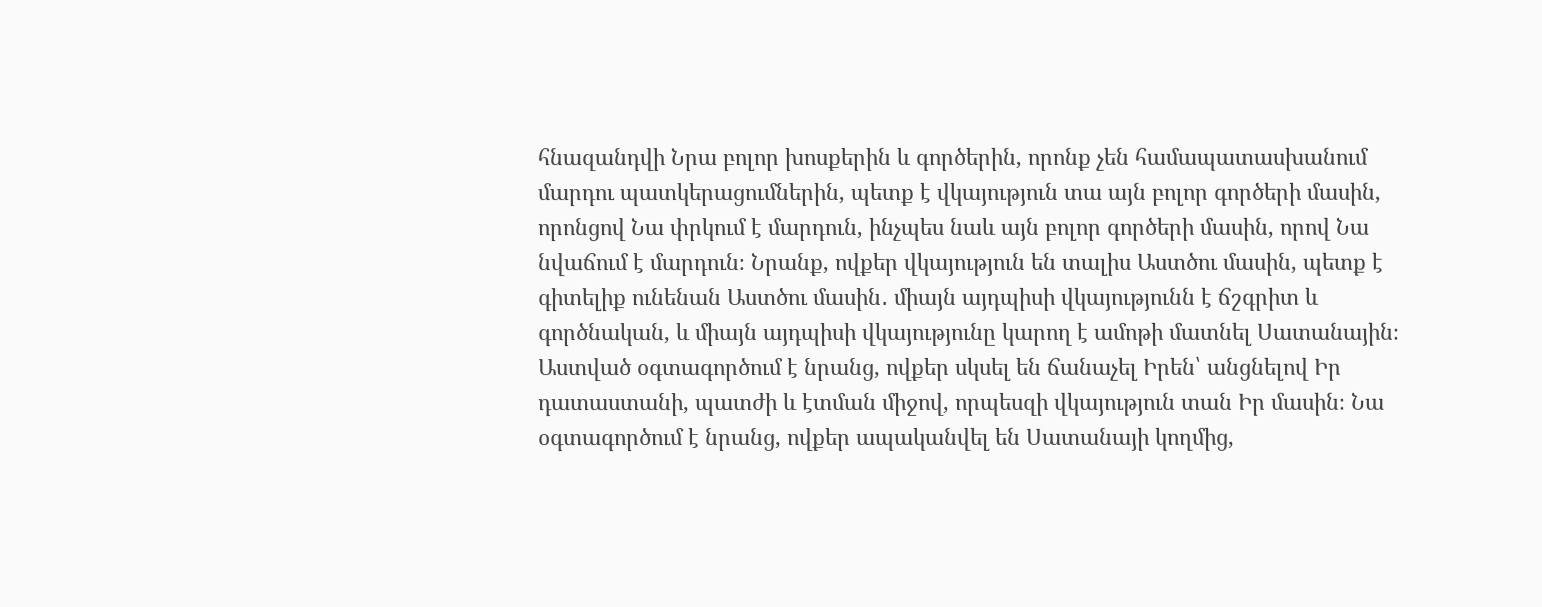հնազանդվի Նրա բոլոր խոսքերին և գործերին, որոնք չեն համապատասխանում մարդու պատկերացումներին, պետք է վկայություն տա այն բոլոր գործերի մասին, որոնցով Նա փրկում է մարդուն, ինչպես նաև այն բոլոր գործերի մասին, որով Նա նվաճում է մարդուն։ Նրանք, ովքեր վկայություն են տալիս Աստծու մասին, պետք է գիտելիք ունենան Աստծու մասին․ միայն այդպիսի վկայությունն է ճշգրիտ և գործնական, և միայն այդպիսի վկայությունը կարող է ամոթի մատնել Սատանային։ Աստված օգտագործում է նրանց, ովքեր սկսել են ճանաչել Իրեն՝ անցնելով Իր դատաստանի, պատժի և էտման միջով, որպեսզի վկայություն տան Իր մասին։ Նա օգտագործում է նրանց, ովքեր ապականվել են Սատանայի կողմից,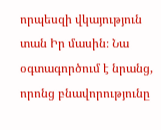որպեսզի վկայություն տան Իր մասին։ Նա օգտագործում է նրանց, որոնց բնավորությունը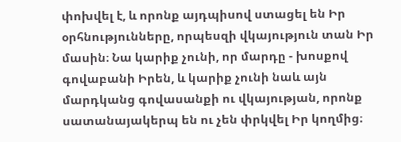փոխվել է, և որոնք այդպիսով ստացել են Իր օրհնությունները, որպեսզի վկայություն տան Իր մասին։ Նա կարիք չունի, որ մարդը - խոսքով գովաբանի Իրեն, և կարիք չունի նաև այն մարդկանց գովասանքի ու վկայության, որոնք սատանայակերպ են ու չեն փրկվել Իր կողմից։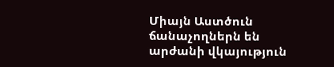Միայն Աստծուն ճանաչողներն են արժանի վկայություն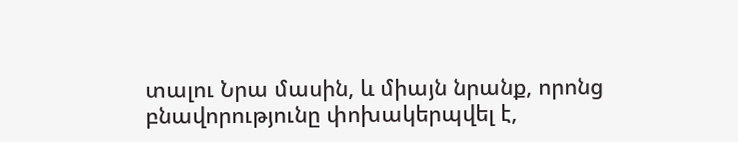տալու Նրա մասին, և միայն նրանք, որոնց բնավորությունը փոխակերպվել է,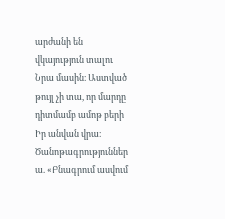արժանի են վկայություն տալու Նրա մասին։ Աստված թույլ չի տա, որ մարդը դիտմամբ ամոթ բերի Իր անվան վրա։
Ծանոթագրություններ
ա. «Բնագրում ասվում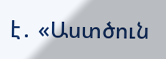է․ «Աստծուն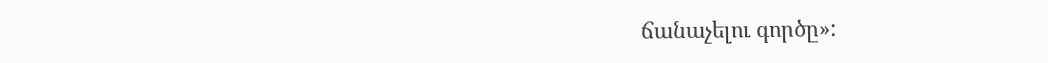ճանաչելու գործը»: